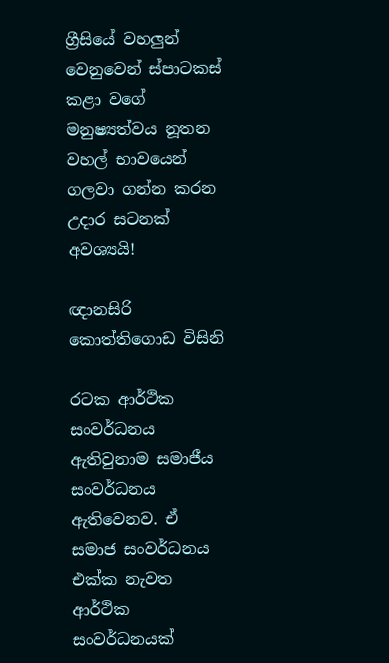ග්‍රීසියේ වහලුන් වෙනුවෙන් ස්පාටකස් කළා වගේ මනුෂ්‍යත්වය නූතන වහල් භාවයෙන් ගලවා ගන්න කරන උදාර සටනක් අවශ්‍යයි!

ඥානසිරි කොත්තිගොඩ විසිනි

රටක ආර්ථික සංවර්ධනය ඇතිවුනාම සමාජීය සංවර්ධනය ඇතිවෙනව. ඒ සමාජ සංවර්ධනය එක්ක නැවත ආර්ථික සංවර්ධනයක්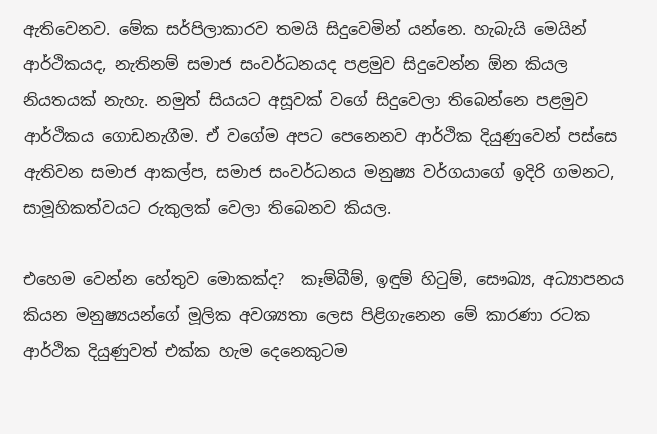ඇතිවෙනව. මේක සර්පිලාකාරව තමයි සිදුවෙමින් යන්නෙ. හැබැයි මෙයින් ආර්ථිකයද, නැතිනම් සමාජ සංවර්ධනයද පළමුව සිදුවෙන්න ඕන කියල නියතයක් නැහැ. නමුත් සිය‍යට අසූවක් වගේ සිදුවෙලා තිබෙන්නෙ පළමුව ආර්ථිකය ගොඩනැගීම. ඒ වගේම අපට පෙනෙනව ආර්ථික දියුණුවෙන් පස්සෙ ඇතිවන සමාජ ආකල්ප, සමාජ සංවර්ධනය මනුෂ්‍ය වර්ගයාගේ ඉදිරි ගමනට, සාමූහිකත්ව‍යට රුකුලක් වෙලා තිබෙනව කියල.

එහෙම වෙන්න හේතුව මොකක්ද?  කෑම්බීම්, ඉඳුම් හිටුම්, සෞඛ්‍ය, අධ්‍යාපනය කියන මනුෂ්‍යයන්ගේ මූලික අවශ්‍යතා ලෙස පිළිගැනෙන මේ කාරණා රටක ආර්ථික දියුණුවත් එක්ක හැම දෙනෙකුටම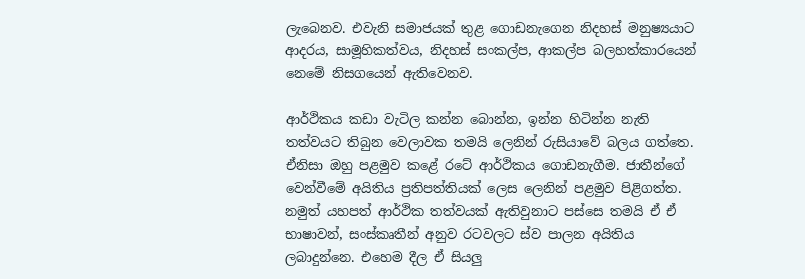ලැබෙනව. එවැනි සමාජයක් තුළ ගොඩනැගෙන නිදහස් මනුෂ්‍යයාට ආදරය, සාමූහිකත්වය, නිදහස් සංකල්ප, ආකල්ප බලහත්කාරයෙන් නෙමේ නිසගයෙන් ඇතිවෙනව.

ආර්ථිකය කඩා වැටිල කන්න බොන්න, ඉන්න හිටින්න නැති තත්වයට තිබුන වෙලාවක තම‍යි ලෙනින් රුසියාවේ බලය ගත්තෙ. ඒනිසා ඔහු පළමුව කළේ රටේ ආර්ථිකය ගොඩනැගීම. ජාතීන්ගේ වෙන්වීමේ අයිතිය ප්‍රතිපත්තියක් ලෙස ලෙනින් පළමුව පිළිගත්ත. නමුත් යහපත් ආර්ථික තත්වයක් ඇතිවුනාට පස්සෙ තමයි ඒ ඒ භාෂාවන්, සංස්කෘතීන් අනුව රටවලට ස්ව පාලන අයිතිය ලබාදුන්නෙ. එහෙම දීල ඒ සියලු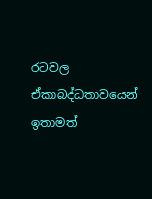රටවල ඒකාබද්ධතාව‍යෙන් ඉතාමත්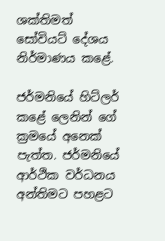ශක්තිමත් සෝවියට් දේශය නිර්මාණය කළේ.

ජර්මනියේ හිට්ලර් කළේ ලෙනින් ගේ ක්‍රමයේ අනෙක් පැත්ත. ජර්මනියේ ආර්ථික වර්ධනය අන්තිමට පහළට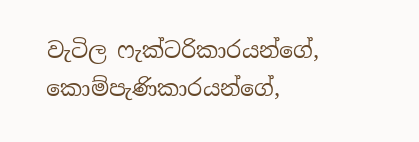වැටිල ෆැක්ටරිකාරයන්ගේ, කොම්පැණිකාරයන්ගේ,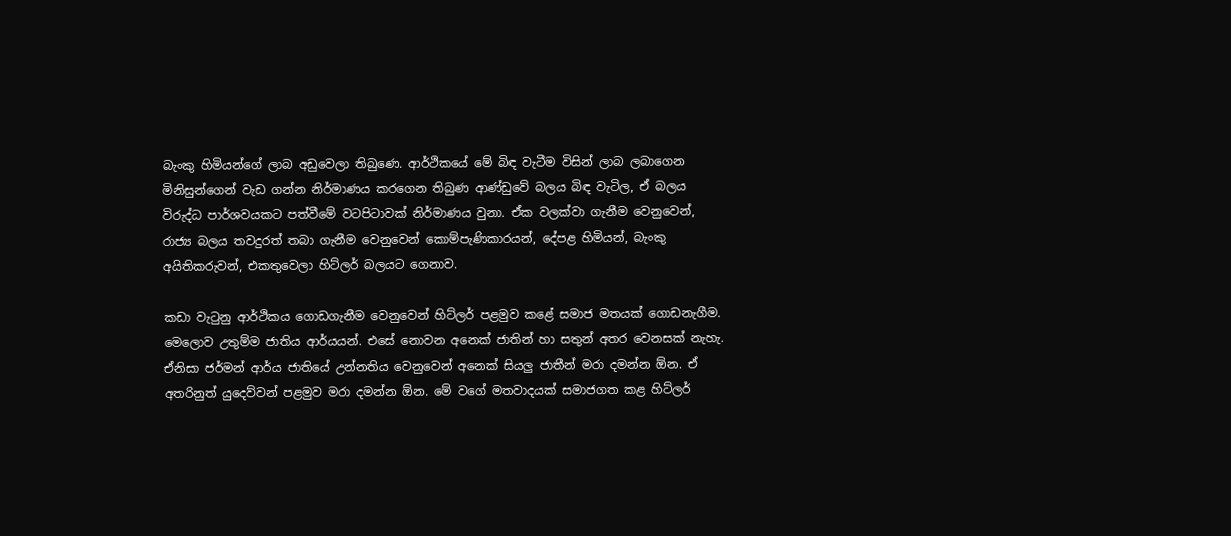බැංකු හිමියන්ගේ ලාබ අඩුවෙලා තිබුණෙ. ආර්ථිකයේ මේ බිඳ වැටීම විසින් ලාබ ලබාගෙන මිනිසුන්ගෙන් වැඩ ගන්න නිර්මාණය කරගෙන තිබුණ ආණ්ඩුවේ බලය බිඳ වැටිල, ඒ බලය විරුද්ධ පාර්ශවයකට පත්වීමේ වටපිටාවක් නිර්මාණය වුනා. ඒක වලක්වා ගැනීම වෙනුවෙන්, රාජ්‍ය බලය තවදුරත් තබා ගැනීම වෙනුවෙන් කොම්පැණිකාරයන්, දේපළ හිමියන්, බැංකු අයිතිකරුවන්, එකතුවෙලා හිට්ලර් බලයට ගෙනාව.

කඩා වැටුනු ආර්ථිකය ගොඩගැනීම වෙනුවෙන් හිට්ලර් පළමුව කළේ සමාජ මත‍යක් ගොඩනැගීම. මෙලොව උතුම්ම ජාතිය ආර්යයන්. එසේ නොවන අනෙක් ජාතින් හා සතුන් අතර වෙනසක් නැහැ. ඒනිසා ජ‍ර්මන් ආර්ය ජාතියේ උන්නතිය වෙනුවෙන් අනෙක් සියලු ජාතීන් මරා දමන්න ඕන. ඒ අත‍රිනුත් යුදෙව්වන් පළමුව මරා දමන්න ඕන. මේ වගේ මතවාදයක් සමාජගත කළ හිට්ලර්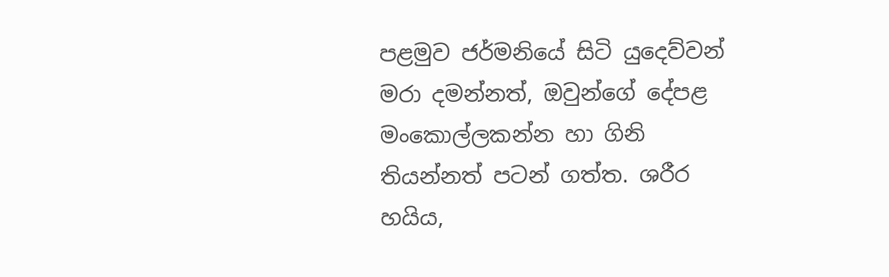පළමුව ජර්මනියේ සිටි යුදෙව්වන් මරා දමන්නත්, ඔවුන්ගේ දේපළ මංකොල්ලකන්න හා ගිනි තියන්නත් පටන් ගත්ත. ශරීර හයිය,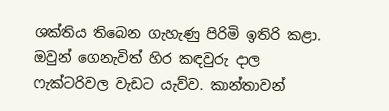ශක්තිය තිබෙන ගැහැණු පිරිමි ඉතිරි කළා. ඔවුන් ගෙනැවිත් හිර කඳවුරු දාල ෆැක්ටරිවල වැඩට ‍යැව්ව. කාන්තාවන්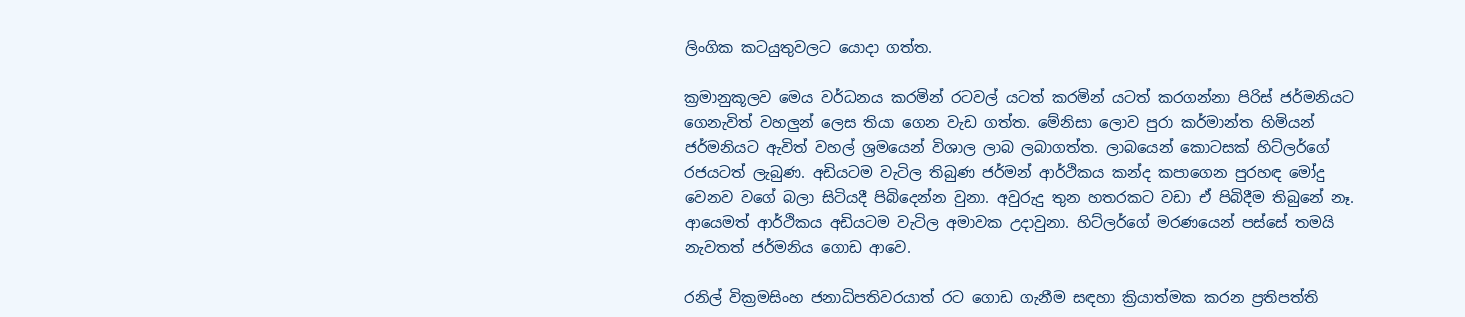ලිංගික කටයුතුවලට යොදා ගත්ත.

ක්‍රමානුකූලව මෙය වර්ධනය කරමින් රටවල් යටත් කරමින් යටත් කරගන්නා පිරිස් ජර්මනියට ගෙනැවිත් වහලුන් ලෙස තියා ගෙන වැඩ ගත්ත. මේනිසා ලොව පුරා කර්මාන්ත හිමියන් ජර්මනියට ඇවිත් වහල් ශ්‍රමයෙන් විශාල ලාබ ලබාගත්ත. ලාබයෙන් කොටසක් හිට්ලර්ගේ රජයටත් ලැබුණ. අඩියටම වැටිල තිබුණ ජ‍ර්මන් ආර්ථිකය කන්ද කපාගෙන පුරහඳ මෝදු වෙනව වගේ බලා සිටියදී පිබිදෙන්න වුනා. අවුරුදු තුන හතරකට වඩා ඒ පිබිදීම තිබුනේ නෑ. ආයෙමත් ආර්ථිකය අඩියටම වැටිල අමාවක උදාවුනා. හිට්ලර්ගේ මරණයෙන් පස්සේ තමයි නැවතත් ජර්මනිය ගොඩ ආවෙ.

රනිල් වික්‍රමසිංහ ජනාධිපතිවරයාත් රට ගොඩ ගැනීම සඳහා ක්‍රියාත්මක කරන ප්‍රතිපත්ති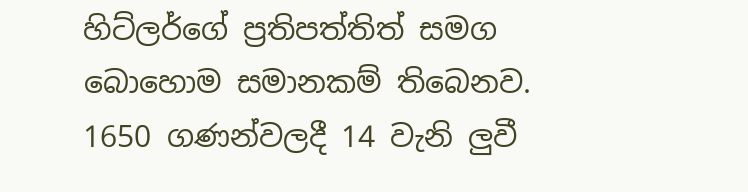හිට්ලර්ගේ ප්‍රතිපත්තිත් සමග බොහොම සමානකම් තිබෙනව. 1650 ගණන්වලදී 14 වැනි ලුවී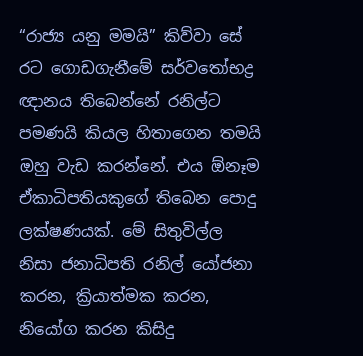“රාජ්‍ය යනු මමයි” කිව්වා සේ රට ගොඩගැනීමේ සර්වතෝභද්‍ර ඥානය තිබෙන්නේ රනිල්ට පමණයි කියල හිතාගෙන තමයි ඔහු වැඩ කරන්නේ. එය ඕනෑම ඒකාධිපතියකුගේ තිබෙන පොදු ලක්ෂණයක්. මේ සිතුවිල්ල නිසා ජනාධිපති රනිල් යෝජනා කරන, ක්‍රියාත්මක කරන, නියෝග කරන කිසිදු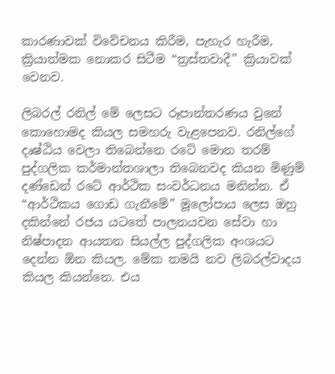කාරණාවක් විවේචනය කිරීම, පැහැර හැරීම, ක්‍රියාත්මක නොකර සිටීම “ත්‍රස්තවාදී” ක්‍රියාවක් වෙනව.

ලිබරල් රනිල් මේ ලෙසට රූපාන්තරණය වුනේ කොහොමද කියල සමහරු වැළපෙනව. රනිල්ගේ දෘෂ්ඨිය වෙලා තිබෙන්නෙ රටේ මොන ත‍රම් පුද්ගලික කර්මාන්තශාලා තිබෙනවද කියන මිණුම් දණ්ඩෙන් රටේ ආර්ථික සංවර්ධනය මනින්න. ඒ “ආර්ථිකය ගොඩ ගැනීමේ” මූලෝපාය ලෙස ඔහු දකින්නේ රජය යටතේ පාලනයවන සේවා හා නිෂ්පාදන ආයතන සියල්ල පුද්ගලික අංශයට දෙන්න ඕන කියල. මේක තමයි නව ලිබරල්වාදය කියල කියන්නෙ. එය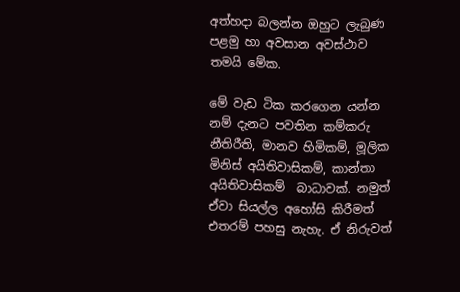අත්හදා බලන්න ඔහුට ලැබුණ පළමු හා අවසාන අවස්ථාව තමයි මේක.

මේ වැඩ ටික කරගෙන යන්න නම් දැනට පවතින කම්කරු නීතිරීති, මානව හිමිකම්, මූලික මිනිස් අයිතිවාසිකම්, කාන්තා අයිතිවාසිකම්  බාධාවක්. නමුත් ඒවා සියල්ල අහෝසි කි‍රීමත් එතරම් පහසු නැහැ. ඒ නිරුවත්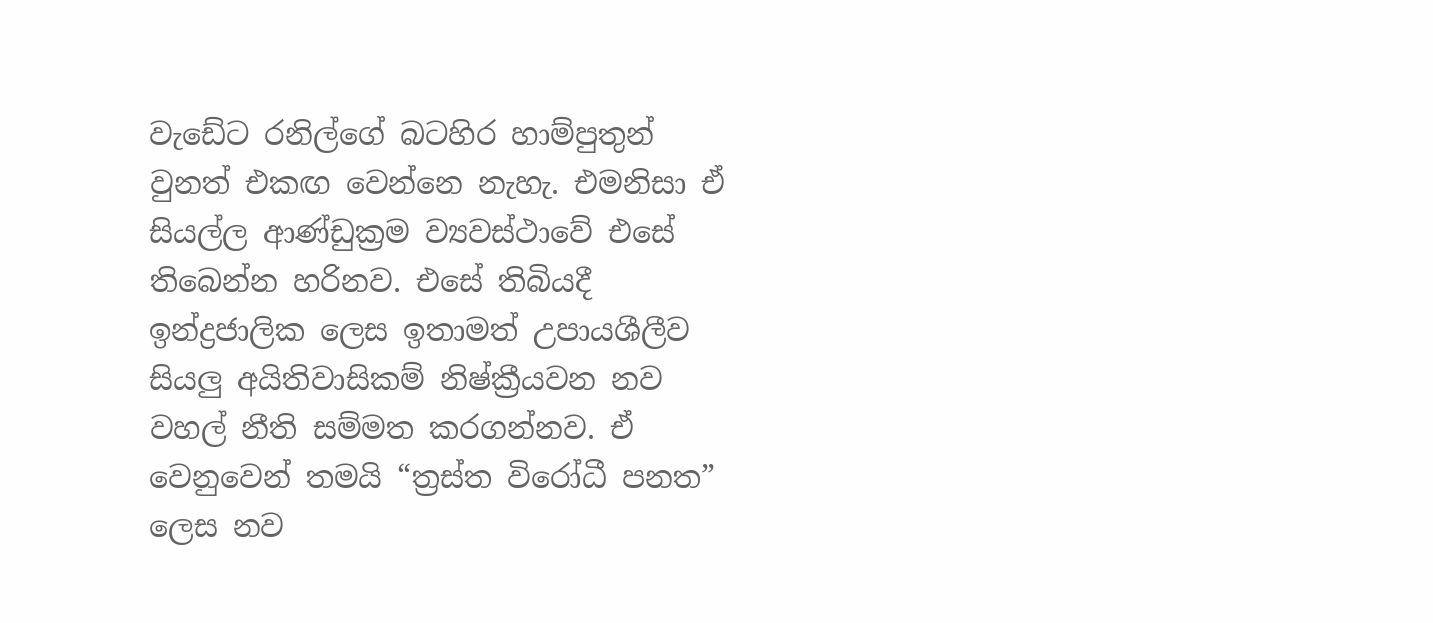වැඩේට රනිල්ගේ බටහිර හාම්පුතුන් වුනත් එකඟ වෙන්නෙ නැහැ. එමනිසා ඒ සියල්ල ආණ්ඩුක්‍රම ව්‍යවස්ථාවේ එසේ තිබෙන්න හරිනව. එසේ තිබියදී ඉන්ද්‍රජාලික ලෙස ඉතාමත් උපායශීලීව සියලු අයිතිවාසිකම් නිෂ්ක්‍රීයවන නව වහල් නීති සම්මත කරගන්නව. ඒ වෙනුවෙන් තමයි “ත්‍රස්ත විරෝධී පනත” ලෙස නව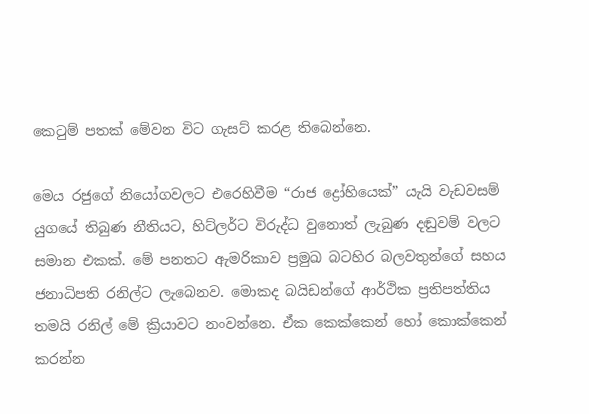කෙටුම් පතක් මේවන විට ගැසට් කරළ තිබෙන්නෙ.

මෙය රජුගේ නියෝගවලට එරෙහිවීම “රාජ ද්‍රෝහියෙක්” යැයි වැඩවසම් යුගයේ තිබුණ නීතියට, හිට්ලර්ට විරුද්ධ වුනොත් ලැබුණ දඬුවම් වලට සමාන එකක්. මේ පනතට ඇමරිකාව ප්‍රමුඛ බටහිර බලවතුන්ගේ සහය ජනාධිපති රනිල්ට ලැබෙනව. මොකද බයිඩන්ගේ ආර්ථික ප්‍රතිපත්තිය තමයි රනිල් මේ ක්‍රියාවට නංවන්නෙ. ඒක කෙක්කෙන් හෝ කොක්කෙන් කරන්න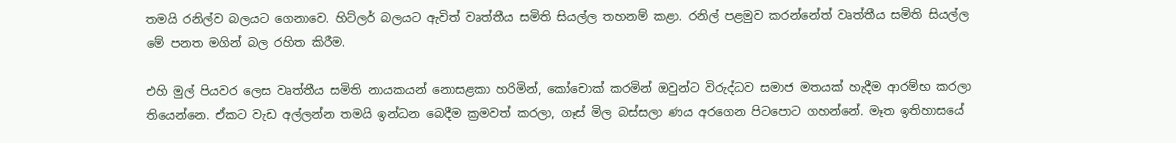තමයි රනිල්ව බලයට ගෙනාවෙ. හිට්ලර් බලයට ඇවිත් වෘත්තීය සමිති සියල්ල තහනම් කළා. රනිල් පළමුව කරන්නේත් වෘත්තීය සමිති සියල්ල මේ පනත මගින් බල රහිත කිරීම.

එහි මුල් පියවර ලෙස වෘත්තීය සමිති නායකයන් නොසළකා හරිමින්, කෝචොක් කරමින් ඔවුන්ට විරුද්ධව සමාජ මතයක් හැදීම ආරම්භ කරලා තියෙන්නෙ. ඒකට වැඩ අල්ලන්න තමයි ඉන්ධන බෙදීම ක්‍රමවත් කරලා, ගෑස් මිල බස්සලා ණය අරගෙන පිටපොට ගහන්නේ. මෑත ඉතිහාසයේ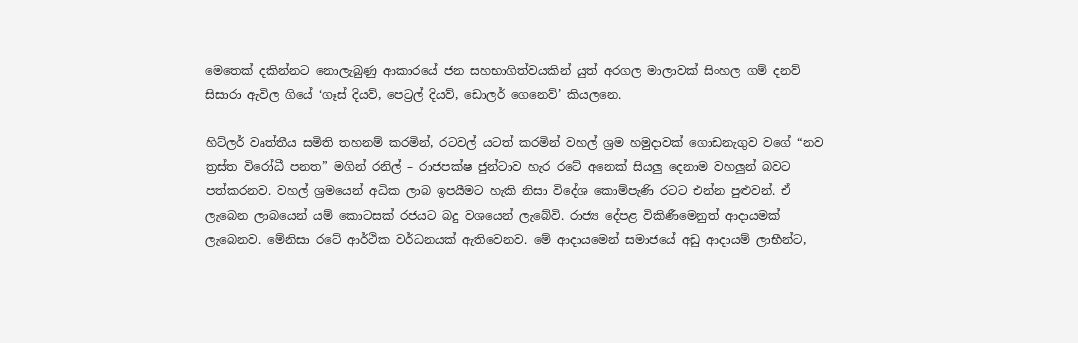මෙතෙක් දකින්නට නොලැබුණු ආකාරයේ ජන සහභාගිත්වයකින් යුත් අරගල මාලාවක් සිංහල ගම් දනව් සිසාරා ඇවිල ගියේ ‘ගෑස් දියව්, පෙට්‍රල් දියව්, ඩොලර් ගෙනෙව්’ කියලනෙ.

හිට්ලර් වෘත්තීය සමිති තහනම් කරමින්, රටවල් යටත් කරමින් වහල් ශ්‍රම හමුදාවක් ගොඩනැගුව වගේ “නව ත්‍රස්ත විරෝධී පනත” මගින් රනිල් – රාජපක්ෂ ජුන්ටාව හැර රටේ අනෙක් සියලු දෙනාම වහලුන් බවට පත්කරනව. වහල් ශ්‍රමයෙන් අධික ලාබ ඉපයීමට හැකි නිසා විදේශ කොම්පැණි රටට එන්න පුළුවන්. ඒ ලැබෙන ලාබයෙන් යම් කොටසක් රජයට බදු වශයෙන් ලැබේවි. රාජ්‍ය දේපළ විකිණීමෙනුත් ආදායමක් ලැබෙනව. මේනිසා රටේ ආර්ථික වර්ධනයක් ඇතිවෙනව. මේ ආදායමෙන් සමාජයේ අඩු ආදායම් ලාභීන්ට,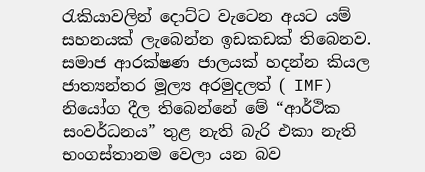රැකියාවලින් දොට්ට වැටෙන අයට යම් සහනයක් ලැබෙන්න ඉඩකඩක් තිබෙනව. සමාජ ආරක්ෂණ ජාලයක් හදන්න කියල ජාත්‍යන්ත‍ර මූල්‍ය අරමුදලත් ( IMF) නියෝග දීල තිබෙන්නේ මේ “ආර්ථික සංවර්ධනය” තුළ නැති බැරි එකා නැති භංගස්තානම වෙලා යන බව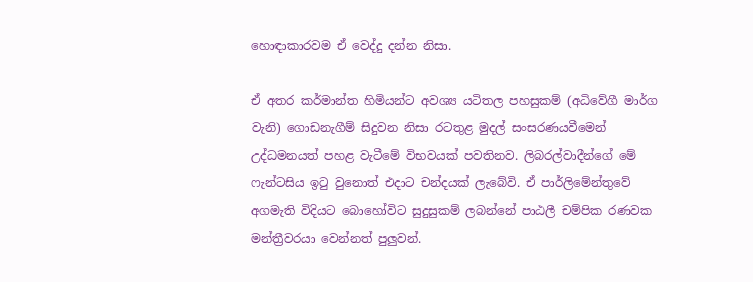හොඳාකාරවම ඒ වෙද්දු දන්න නිසා.

ඒ අතර කර්මාන්ත හිමියන්ට අවශ්‍ය යටිතල පහසුකම් (අධිවේගී මාර්ග වැනි) ගොඩනැගීම් සිදුවන නිසා රටතුළ මුදල් සංසරණයවීමෙන් උද්ධමනයත් පහළ වැටීමේ විභවයක් පවතිනව. ලිබරල්වාදීන්ගේ මේ ෆැන්ටසිය ඉටු වුනොත් එදාට චන්දයක් ලැබේවි. ඒ පාර්ලිමේන්තුවේ අගමැති විදියට බොහෝවිට සුදුසුකම් ලබන්නේ පාඨලී චම්පික රණවක මන්ත්‍රීවරයා වෙන්නත් පුලුවන්.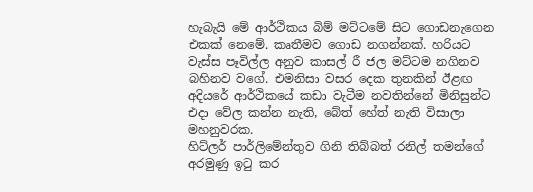හැබැයි මේ ආර්ථිකය බිම් මට්ටමේ සිට ගොඩනැගෙන එකක් නෙමේ. කෘතීමව ගොඩ නගන්නක්. හරියට වැස්ස පෑවිල්ල අනුව කාසල් ‍රී ජල මට්ටම නගිනව බහිනව වගේ. එමනිසා වසර දෙක තුනකින් ඊළඟ අදියරේ ආර්ථිකයේ කඩා වැටීම නවතින්නේ මිනිසුන්ට එදා වේල කන්න නැති, බේත් හේත් නැති විසාලා මහනුවරක.
හිට්ලර් පාර්ලිමේන්තුව ගිනි තිබ්බත් රනිල් තමන්ගේ අරමුණු ඉටු කර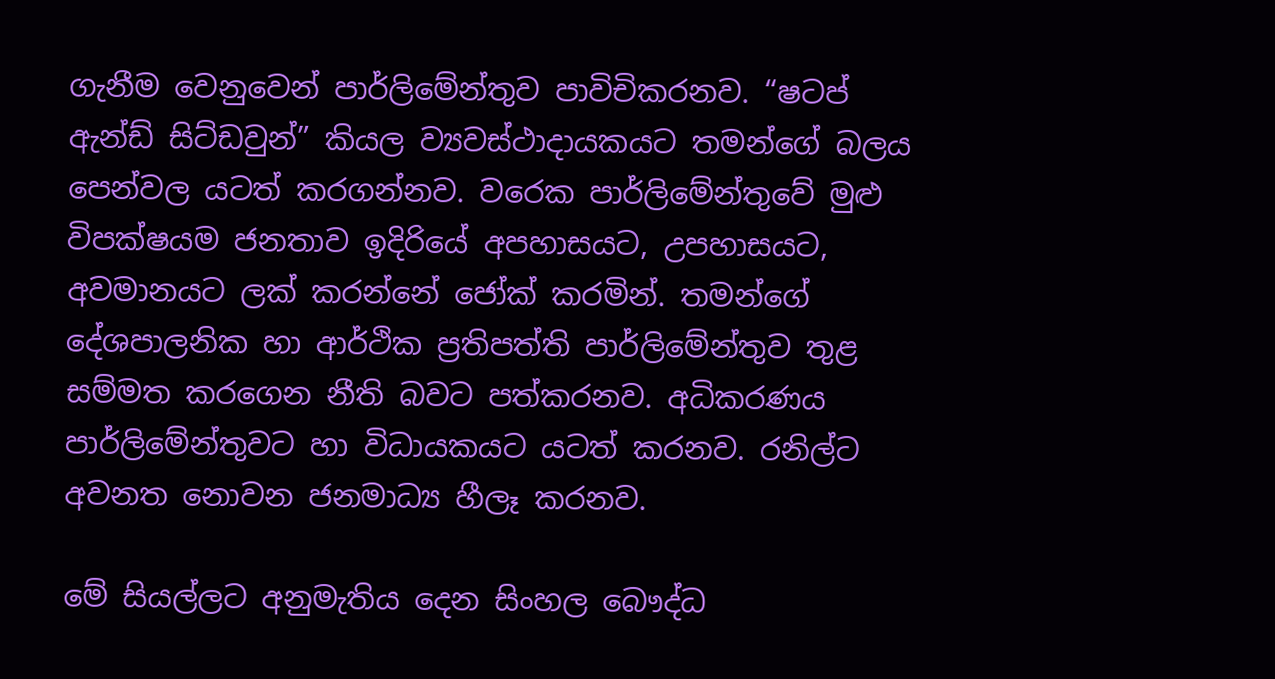ගැනීම වෙනුවෙන් පාර්ලිමේන්තුව පාවිචිකරනව. “ෂටප් ඇන්ඩ් සිට්ඩවුන්” කියල ව්‍යවස්ථාදායක‍යට තමන්ගේ බලය පෙන්වල යටත් කරගන්නව. වරෙක පාර්ලිමේන්තුවේ මුළු විපක්ෂයම ජනතාව ඉදිරියේ අපහාසයට, උපහාසයට, අවමානයට ලක් කරන්නේ ජෝක් කරමින්. තමන්ගේ දේශපාලනික හා ආර්ථික ප්‍රතිපත්ති පාර්ලිමේන්තුව තුළ සම්මත කරගෙන නීති බවට පත්කරනව. අධිකරණය පාර්ලිමේන්තුවට හා විධායකයට යටත් කරනව. රනිල්ට අවනත නොවන ජනමාධ්‍ය හීලෑ කරනව.

මේ සියල්ලට අනුමැතිය දෙන සිංහල බෞද්ධ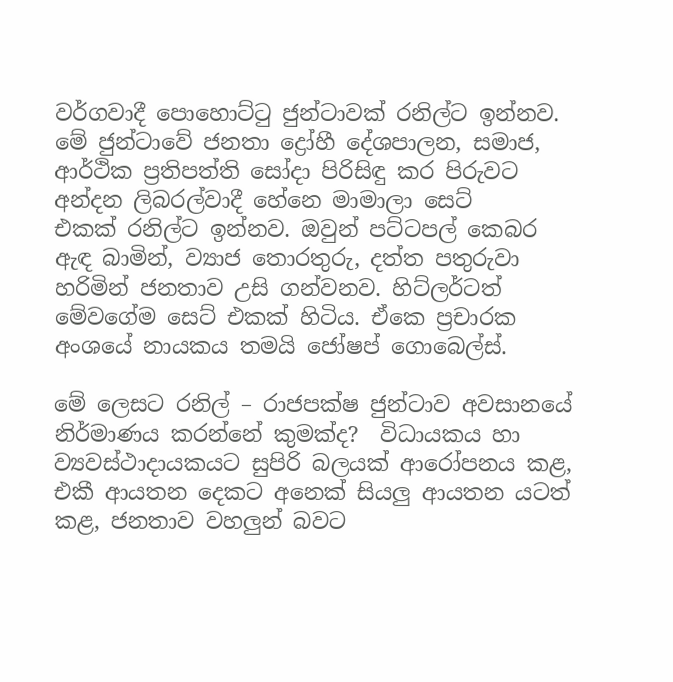වර්ගවාදී පොහොට්ටු ජුන්ටාවක් රනිල්ට ඉන්නව. මේ ජුන්ටාවේ ජනතා ද්‍රෝහී දේශපාලන, සමාජ, ආර්ථික ප්‍රතිපත්ති සෝදා පිරිසිඳු කර පිරුවට අන්දන ලිබරල්වාදී හේනෙ මාමාලා සෙට් එකක් ‍රනිල්ට ඉන්නව. ඔවුන් පට්ටපල් කෙබර ඇඳ බාමින්, ව්‍යාජ තොරතුරු, දත්ත පතුරුවා හරිමින් ජනතාව උසි ගන්වනව. හිට්ලර්ටත් මේවගේම සෙට් එකක් හිටිය. ඒකෙ ප්‍රචාරක අංශයේ නායකය තමයි ජෝෂප් ගොබෙල්ස්.

මේ ලෙසට රනිල් – රාජපක්ෂ ජුන්ටාව අවසානයේ නිර්මාණය කරන්නේ කුමක්ද?  විධායකය හා ව්‍යවස්ථාදායකයට සුපිරි බලයක් ආරෝපනය කළ, එකී ආයතන දෙකට අනෙක් සියලු ආයතන යටත් කළ, ජනතාව වහලුන් බවට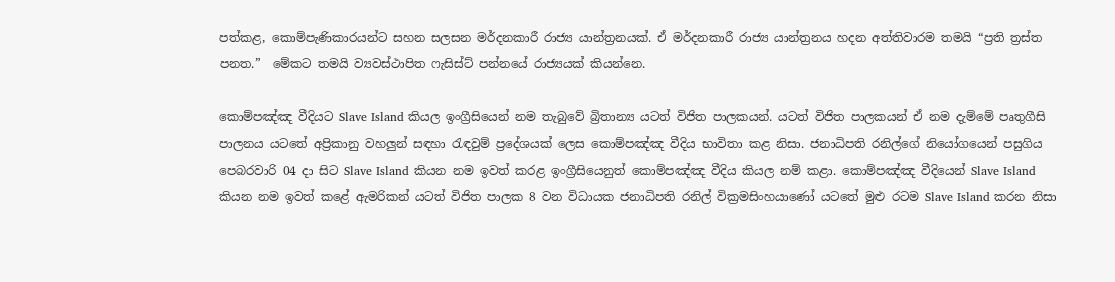පත්කළ, කොම්පැණිකාරයන්ට සහන සලසන මර්දනකාරී රාජ්‍ය යාන්ත්‍රනයක්. ඒ ම‍ර්දනකාරී රාජ්‍ය යාන්ත්‍රනය හදන අත්තිවාරම තමයි “ප්‍රති ත්‍රස්ත පනත.”  මේකට තමයි ව්‍යවස්ථාපිත ෆැසිස්ට් පන්නයේ ‍රාජ්‍යයක් කියන්නෙ.

කොම්පඤ්ඤ වීදියට Slave Island කියල ඉංග්‍රීසියෙන් නම තැබුවේ බ්‍රිතාන්‍ය යටත් විජිත පාලකයන්. යටත් විජිත පාලකයන් ඒ නම දැම්මේ පෘතුගීසි පාලනය යටතේ අප්‍රිකානු වහලුන් සඳහා රැඳවුම් ප්‍රදේශයක් ලෙස කොම්පඤ්ඤ වීදිය භාවිතා කළ නිසා. ජනාධිපති රනිල්ගේ නියෝගයෙන් පසුගිය පෙබ‍රවාරි 04 දා සිට Slave Island කියන නම ඉවත් කරළ ඉංග්‍රීසියෙනුත් කොම්පඤ්ඤ වීදිය කියල නම් කළා. කොම්පඤ්ඤ වීදියෙන් Slave Island කියන නම ඉවත් කළේ ඇමරිකන් යටත් විජිත පාලක 8 වන විධායක ජනාධිපති රනිල් වික්‍රමසිංහයාණෝ යටතේ මුළු රටම Slave Island කරන නිසා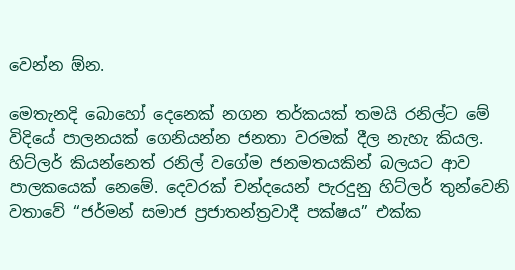වෙන්න ඕන.

මෙතැනදි බොහෝ දෙනෙක් නගන ත‍ර්කයක් තමයි රනිල්ට මේ විදියේ පාලනයක් ගෙනියන්න ජනතා වරමක් දීල නැහැ කියල. හිට්ලර් කියන්නෙත් රනිල් වගේම ජනමතය‍කින් බලයට ආව පාලකයෙක් නෙමේ. දෙවරක් චන්දයෙන් පැරදුනු හිට්ලර් තුන්වෙනි වතාවේ “ජර්මන් සමාජ ප්‍රජාතන්ත්‍රවාදී පක්ෂය” එක්ක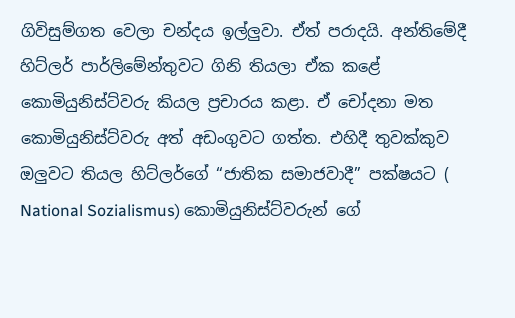ගිවිසුම්ගත වෙලා චන්දය ඉල්ලුවා. ඒත් පරාදයි. අන්තිමේදී හිට්ලර් පාර්ලිමේන්තුවට ගිනි තියලා ඒක කළේ කොමියුනිස්ට්වරු කියල ප්‍රචාරය කළා. ඒ චෝදනා මත කොමි‍යුනිස්ට්වරු අත් අඩංගුවට ගත්ත. එහිදී තුවක්කුව ඔලුවට තියල හිට්ලර්ගේ “ජාතික සමාජවාදී” පක්ෂයට ( National Sozialismus) කොමියුනිස්ට්වරුන් ගේ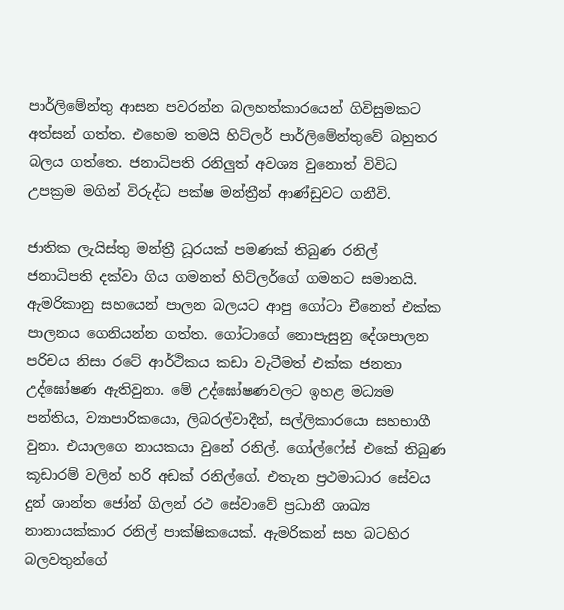පාර්ලිමේන්තු ආසන පවරන්න බලහත්කාරයෙන් ගිවිසුමකට අත්සන් ගත්ත. එහෙම තමයි හිට්ලර් පාර්ලිමේන්තුවේ බහුතර බලය ගත්තෙ. ජනාධිපති රනිලුත් අවශ්‍ය වුනොත් විවිධ උපක්‍රම මගින් විරුද්ධ පක්ෂ මන්ත්‍රීන් ආණ්ඩුවට ගනීවි.

ජාතික ලැයිස්තු මන්ත්‍රී ධූරයක් පමණක් තිබුණ රනිල් ජනාධිපති දක්වා ගිය ගමනත් හිට්ලර්ගේ ගමනට සමානයි. ඇමරිකානු සහයෙන් පාලන බලයට ආපු ගෝටා චීනෙත් එක්ක පාලනය ගෙනියන්න ගත්ත. ගෝටාගේ නොපැසුනු දේශපාලන පරිචය නිසා රටේ ආර්ථිකය කඩා වැටීමත් එක්ක ජනතා උද්ඝෝෂණ ඇතිවුනා. මේ උද්ඝෝෂණවලට ඉහළ මධ්‍යම පන්තිය, ව්‍යාපාරිකයො, ලිබරල්වාදීන්, සල්ලිකාරයො සහභාගී වුනා. එයාලගෙ නායකයා වුනේ රනිල්. ගෝල්ෆේස් එකේ තිබුණ කූඩාරම් වලින් හරි අඩක් රනිල්ගේ. එතැන ප්‍රථමාධාර සේවය දුන් ශාන්ත ජෝන් ගිලන්‍ රථ සේවාවේ ප්‍රධානී ශාඛ්‍ය නානායක්කාර රනිල් පාක්ෂිකයෙක්. ඇමරිකන් සහ බටහිර බලවතුන්ගේ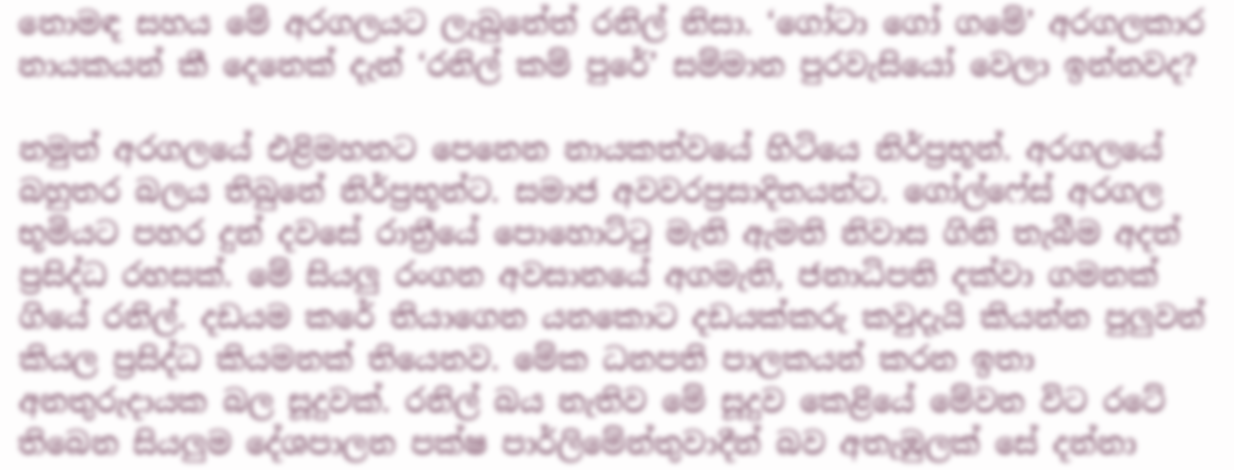නොමඳ සහය මේ අරගලයට ලැබුනේත් රනිල් නිසා. ‘ගෝටා ගෝ ගමේ’ අරගලකාර නායකයන් කී දෙනෙක් දැන් ‘රනිල් කම් පුරේ’ සම්මාන පුරවැසියෝ වෙලා ඉන්නවද?

නමුත් අරගලයේ එළිමහනට පෙනෙන නායකත්වයේ හිටියෙ නිර්ප්‍රභූන්. අරගලයේ බහුතර බලය තිබුනේ නිර්ප්‍රභූන්ට. සමාජ අවවරප්‍රසාදිතයන්ට. ගෝල්ෆේස් අරගල භූමියට පහර දුන් දවසේ රාත්‍රීයේ පොහොට්ටු මැති ඇමති නිවාස ගිනි තැබීම අදත් ප්‍රසිද්ධ රහසක්. මේ සියලු රංගන අවසානයේ අගමැති, ජනාධිපති දක්වා ගමනක් ගියේ රනිල්. දඩයම කරේ තියාගෙන යනකොට දඩයක්කරු කවුදැයි කියන්න පුලුවන් කියල ප්‍රසිද්ධ කියමනක් තියෙනව. මේක ධනපති පාලකයන් කරන ඉතා අනතුරුදායක බල සූදුවක්. රනිල් බය නැතිව මේ සූදුව කෙළියේ මේවන විට රටේ තිබෙන සියලුම දේශපාලන පක්ෂ පාර්ලිමේන්තුවාදීන් බව අතැඹුලක් සේ දන්නා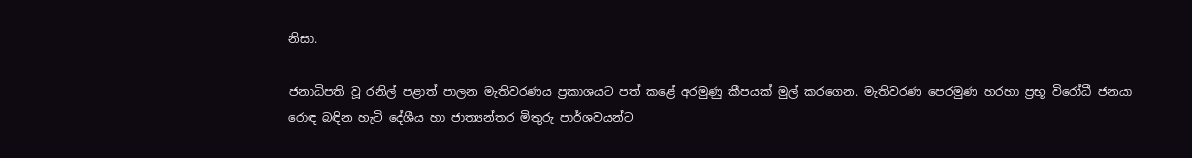නිසා.

ජනාධිපති වූ රනිල් පළාත් පාලන මැතිවරණය ප්‍රකාශයට පත් කළේ අරමුණු කීපයක් මුල් කරගෙන. මැතිවරණ පෙරමුණ හරහා ප්‍රභූ විරෝධී ජනයා රොඳ බඳින හැටි දේශීය හා ජාත්‍යන්තර මිතුරු පාර්ශවයන්ට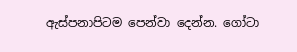ඇස්පනාපිටම පෙන්වා දෙන්න. ගෝටා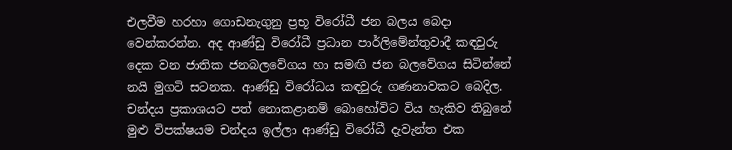එලවීම හරහා ගොඩනැගුනු ප්‍රභූ විරෝධී ජන බලය බෙදා වෙන්කරන්න. අද ආණ්ඩු විරෝධී ප්‍රධාන පාර්ලිමේන්තුවාදී කඳවුරු දෙක වන ජාතික ජනබලවේගය හා සමඟි ජන බලවේගය සිටින්නේ නයි මුගටි සටනක. ආණ්ඩු විරෝධ‍ය කඳවුරු ගණනාවකට බෙදිල. චන්දය ප්‍රකාශයට පත් නොකළානම් බොහෝවිට විය හැකිව තිබුනේ මුළු විපක්ෂයම චන්දය ඉල්ලා ආණ්ඩු විරෝධී දැවැන්ත එක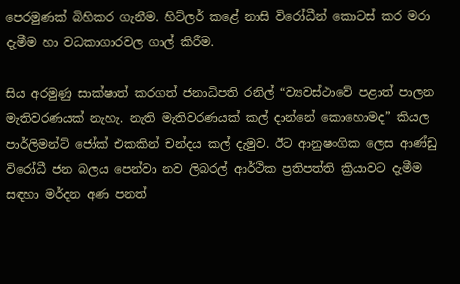පෙරමුණක් බිහිකර ගැනීම. හිට්ලර් කළේ නාසි විරෝධීන් කොටස් කර මරා දැමීම හා වධකාගාරවල ගාල් කිරීම.

සිය අරමුණු සාක්ෂාත් කරගත් ජනාධිපති රනිල් “ව්‍යවස්ථාවේ පළාත් පාලන මැතිවරණයක් නැහැ. නැති මැතිවරණයක් කල් දාන්නේ කොහොමද” කියල පාර්ලිමන්ට් ජෝක් එකකින් චන්දය කල් දැමුව. ඊට ආනුෂංගික ලෙස ආණ්ඩු විරෝධී ජන බලය පෙන්වා නව ලිබරල් ආර්ථික ප්‍රතිපත්ති ක්‍රියාවට දැමීම සඳහා මර්දන අණ පනත්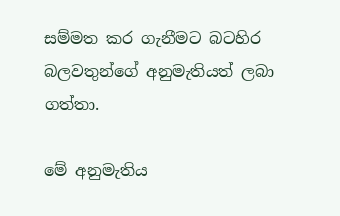සම්මත කර ගැනීමට බටහිර බලවතුන්ගේ අනුමැතියත් ලබා ගත්තා.

මේ අනුමැතිය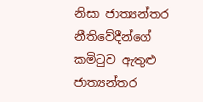නිසා ජාත්‍යන්තර නීතිවේදීන්ගේ කමිටුව ඇතුළු ජාත්‍යන්තර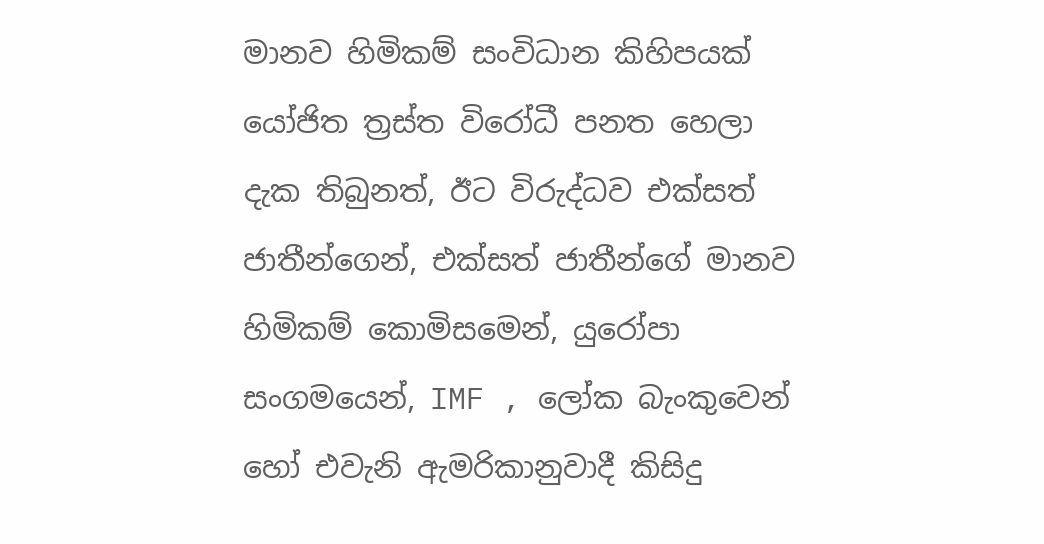මානව හිමිකම් සංවිධාන කිහිපයක් යෝජිත ත්‍රස්ත විරෝධී පනත හෙලා දැක තිබුනත්, ඊට විරුද්ධව එක්සත් ජාතීන්ගෙන්, එක්සත් ජාතීන්ගේ මානව හිමිකම් කොමිසමෙන්, යුරෝපා සංගමයෙන්, IMF , ලෝක බැංකුවෙන් හෝ එවැනි ඇමරිකානුවාදී කිසිදු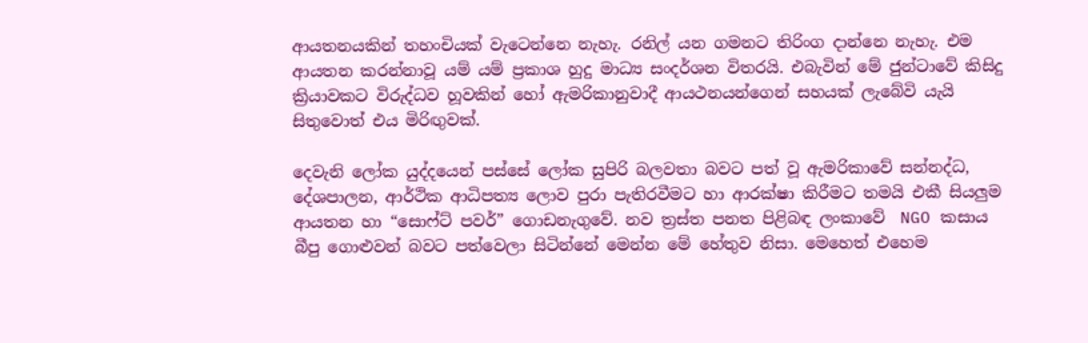ආයතනයකින් තහංචියක් වැටෙන්නෙ නැහැ. රනිල් යන ගමනට තිරිංග දාන්නෙ නැහැ. එම ආයතන කරන්නාවූ යම් යම් ප්‍රකාශ හුදු මාධ්‍ය සංදර්ශන විතරයි. එබැවින් මේ ජුන්ටාවේ කිසිදු ක්‍රියාවකට විරුද්ධව හූවකින් හෝ ඇමරිකානුවාදී ආයථනයන්ගෙන් සහයක් ලැබේවි යැයි සිතුවොත් එය මිරිඟුවක්.

දෙවැනි ලෝක යුද්දයෙන් පස්සේ ලෝක සුපිරි බලවතා බවට පත් වූ ඇමරිකාවේ සන්නද්ධ, දේශපාලන, ආර්ථික ආධිපත්‍ය ලොව පුරා පැතිරවීමට හා ආරක්ෂා කිරීමට තමයි එකී සියලුම ආයතන හා “සොෆ්ට් පව‍ර්” ගොඩනැගුවේ. නව ත්‍රස්ත පනත පිළිබඳ ලංකාවේ  NGO කසාය බීපු ගොළුවන් බවට පත්වෙලා සිටින්නේ මෙන්න මේ හේතුව නිසා. මෙහෙත් එහෙම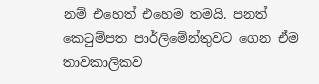නම් එහෙත් එහෙම තමයි. පනත් කෙටුම්පත පාර්ලිමේන්තුවට ගෙන ඒම තාවකාලිකව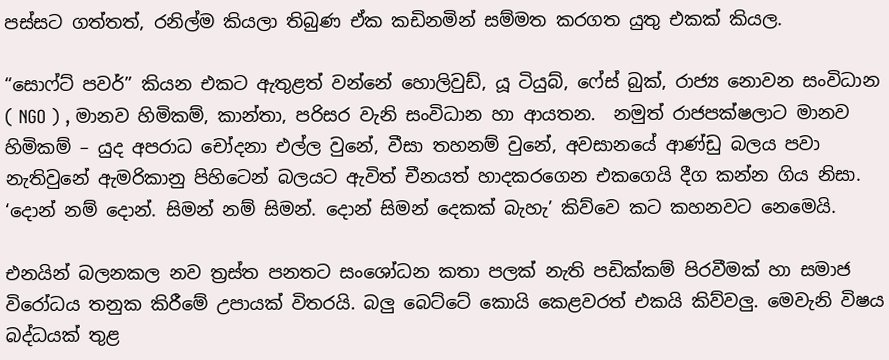පස්සට ගත්තත්, රනිල්ම කියලා තිබුණ ඒක කඩිනමින් සම්මත කරගත යුතු එකක් කියල.

“සොෆ්ට් පවර්” කියන එකට ඇතුළත් වන්නේ හොලිවුඩ්, යූ ටියුබ්, ෆේස් බුක්, රාජ්‍ය නොවන සංවිධාන ( NGO ) , මානව හිමිකම්, කාන්තා, පරිසර වැනි සංවිධාන හා ආයතන.  නමුත් රාජපක්ෂලාට මානව හිමිකම් – යුද අපරාධ චෝදනා එල්ල වුනේ, වීසා තහනම් වුනේ, අවසානයේ ආණ්ඩු බලය පවා නැතිවුනේ ඇමරිකානු පිහිටෙන් බලයට ඇවිත් චීනයත් හාදකරගෙන එකගෙයි දීග කන්න ගිය නිසා. ‘දොන් නම් දොන්. සිමන් නම් සිමන්. දොන් සිමන් දෙකක් බැහැ’ කිව්වෙ කට කහනවට නෙමෙයි.

එනයින් බලනකල නව ත්‍රස්ත පනතට සංශෝධන කතා පලක් නැති පඩික්කම් පිරවීමක් හා සමාජ විරෝධය තනුක කිරීමේ උපායක් විතරයි. බලු බෙට්ටේ කොයි කෙළවරත් එක‍යි කිව්වලු. මෙවැනි විෂය බද්ධයක් තුළ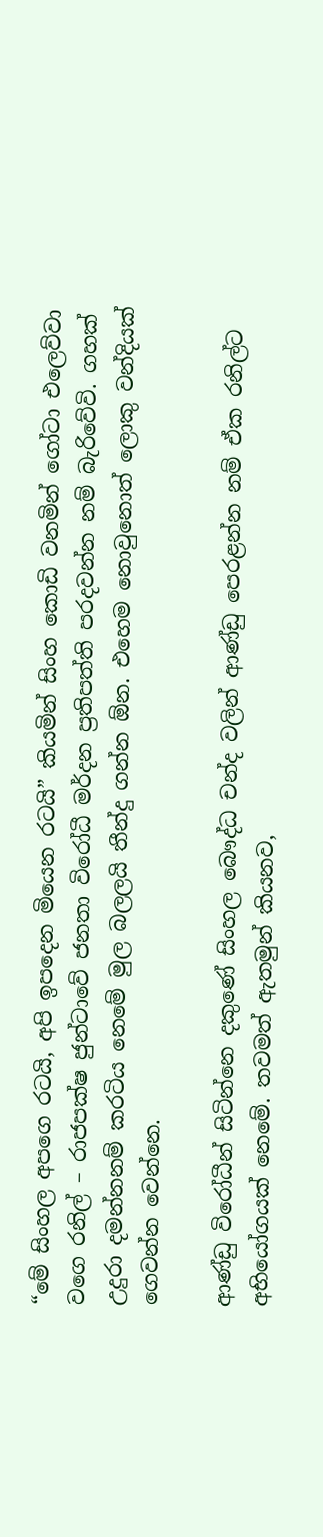“මේ සිංහල අපගෙ රටයි, අපි ඉපදෙන මියෙන රටයි” කියමින් සිංහ කොඩි වනමින් ගෝටා එලෙව්වා වගෙ රනිල් – රාජපක්ෂ ජුන්ටාවේ ජනතා විරෝධී ම‍ර්දන ප්‍රතිපත්ති පරදවන්න නම් බැරිවේවි. ගහක් උදුරා දමන්නනම් කරටිය නෙමේ මුල බලලයි තීන්දු ගන්න ඕන. එහෙම නොවුනොත් ලොකු වන්දියක් ගෙවන්න වෙන්නෙ.

ආණ්ඩු විරෝධීන් සිටින්නෙ දකුණේ සිංහල බෞද්ධ චන්ද වලින් ආණ්ඩු පෙරළන්න නම් ඒක රනිල්ට අභියෝගයක් නෙමේ. තවමත් ඇතමුන් කියනව,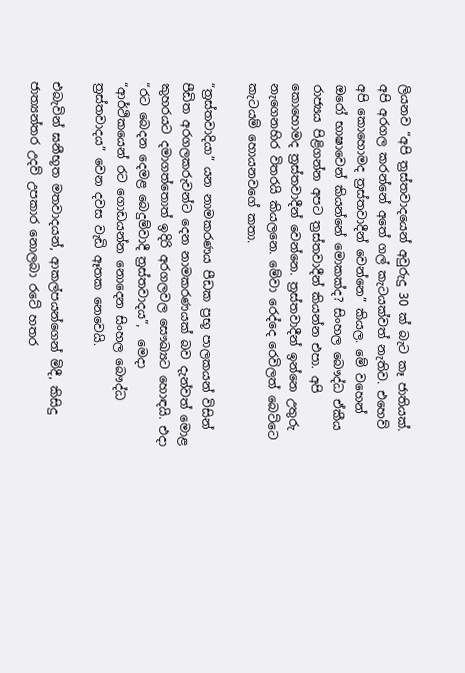ලියනව “අපි ත්‍රස්තවාදයෙන් අවුරුදු 30 ක් බැට කෑ ජාතියක්. අපි අරගල කරන්නේ අතේ ගල් කැටයක්වත් නැතිව. එහෙව් අපි කොහොමද ත්‍රස්තවාදීන් වෙන්නෙ” කියල. මේ වහෙන් ඔරෝ භාෂාවෙන් කියන්නේ මොකක්ද? සිංහල බෞද්ධ ඒකීය රාජ්‍යය පිළිගන්න අපට ත්‍රස්තවාදීන් කියන්න එපා. අපි කොහොමද ත්‍රස්තවාදීන් වෙන්නෙ. ත්‍රස්තවාදීන් ඉන්නෙ උතුරු නැගෙනහිර විතරයි කියලනෙ. මේවා රෙද්දෙ රෙවිලත් බෙට්ටෙ කැටයම් හොයනවගේ කතා.

“ත්‍රස්තවාදියා” යන නාමකරණය පීඩක ප්‍රභූ පාලකයන් විසින් පීඩිත අරගලකරුවන්ට දෙන නාමකරණයක් බව දැන්වත් මොළ කුහරයට දමාගත්තොත් ඉදිරි අරගලවල සෞඛ්‍යට හොඳයි. එදා “රට බෙදන දෙමළ බෙදුම්වාදී ත්‍රස්තවාදය”,  මෙදා  “ආර්ථිකයෙන් රට ගොඩයන්න නොදෙන සිංහල බෞද්ධ ත්‍රස්තවාදය” වෙන දවස වැඩි ඈතක නෙවෙයි.

එබැවින් ඝනීභූත මතවාදයන්, ආකල්පයන්ගෙන් මිදී, කිසිදු ජාත්‍යන්තර උදව් උපකාර නොලබා රටේ හතර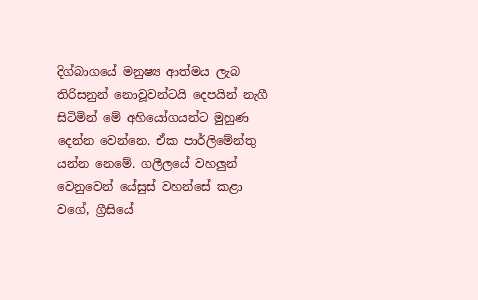දිග්බාගයේ මනුෂ්‍ය ආත්මය ලැබ තිරිසනුන් නොවූවන්ටයි දෙපයින් නැගී සිටිමින් මේ අහියෝගයන්ට මුහුණ දෙන්න වෙන්නෙ. ඒක පාර්ලිමේන්තු යන්න නෙමේ. ගලීලයේ වහලුන් වෙනුවෙන් යේසුස් වහන්සේ කළා වගේ, ග්‍රීසියේ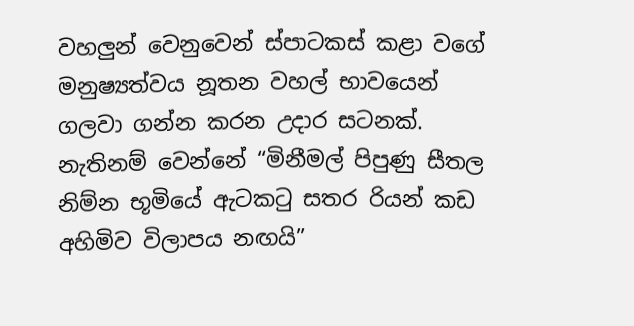වහලුන් වෙනුවෙන් ස්පාටකස් කළා වගේ මනුෂ්‍යත්වය නූතන වහල් භාවයෙන් ගලවා ගන්න කරන උදාර සටනක්.
නැතිනම් වෙන්නේ “මිනීමල් පිපුණු සීතල නිම්න භූමියේ ඇටකටු සතර රියන් කඩ අහිමිව විලාපය නඟයි”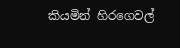කියමින් හි‍රගෙවල්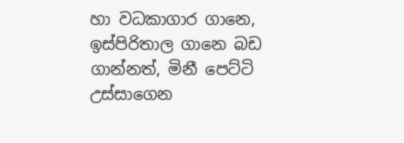හා වධකාගාර ගානෙ, ඉස්පිරිතාල ගානෙ බඩ ගාන්නත්, මිනී පෙට්ටි උස්සාගෙන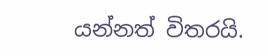යන්නත් විතරයි.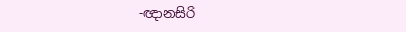-ඥානසිරි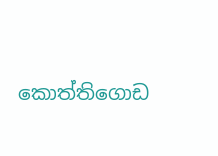කොත්තිගොඩ